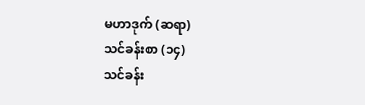မဟာဒုက် (ဆရာ)
သင်ခန်းစာ (၁၄)
သင်ခန်း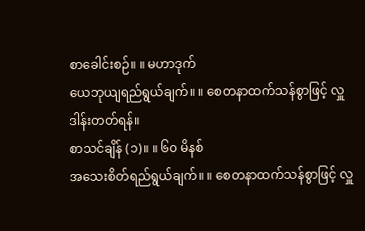စာခေါင်းစဉ်။ ။ မဟာဒုက်
ယေဘုယျရည်ရွယ်ချက်။ ။ စေတနာထက်သန်စွာဖြင့် လှူဒါန်းတတ်ရန်။
စာသင်ချိန် (၁)။ ။ ၆၀ မိနစ်
အသေးစိတ်ရည်ရွယ်ချက်။ ။ စေတနာထက်သန်စွာဖြင့် လှူ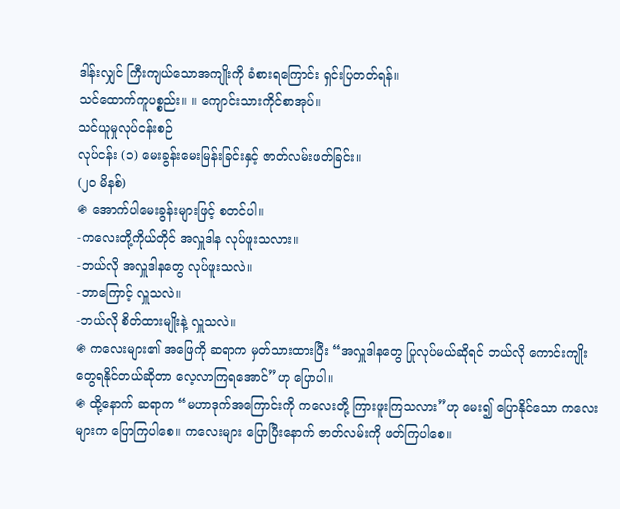ဒါန်းလျှင် ကြီးကျယ်သောအကျိုးကို ခံစားရကြောင်း ရှင်းပြတတ်ရန်။
သင်ထောက်ကူပစ္စည်း။ ။ ကျောင်းသားကိုင်စာအုပ်။
သင်ယူမှုလုပ်ငန်းစဉ်
လုပ်ငန်း (၁) မေးခွန်းမေးမြန်းခြင်းနှင့် ဇာတ်လမ်းဖတ်ခြင်း။
(၂၀ မိနစ်)
֍ အောက်ပါမေးခွန်းများဖြင့် စတင်ပါ။
-ကလေးတို့ကိုယ်တိုင် အလှူဒါန လုပ်ဖူးသလား။
-ဘယ်လို အလှူဒါနတွေ လုပ်ဖူးသလဲ။
-ဘာကြောင့် လှူသလဲ။
-ဘယ်လို စိတ်ထားမျိုးနဲ့ လှူသလဲ။
֍ ကလေးများ၏ အဖြေကို ဆရာက မှတ်သားထားပြီး “အလှူဒါနတွေ ပြုလုပ်မယ်ဆိုရင် ဘယ်လို ကောင်းကျိုး တွေရနိုင်တယ်ဆိုတာ လေ့လာကြရအောင်”ဟု ပြောပါ။
֍ ထို့နောက် ဆရာက “မဟာဒုက်အကြောင်းကို ကလေးတို့ ကြားဖူးကြသလား”ဟု မေး၍ ပြောနိုင်သော ကလေးများက ပြောကြပါစေ။ ကလေးများ ပြောပြီးနောက် ဇာတ်လမ်းကို ဖတ်ကြပါစေ။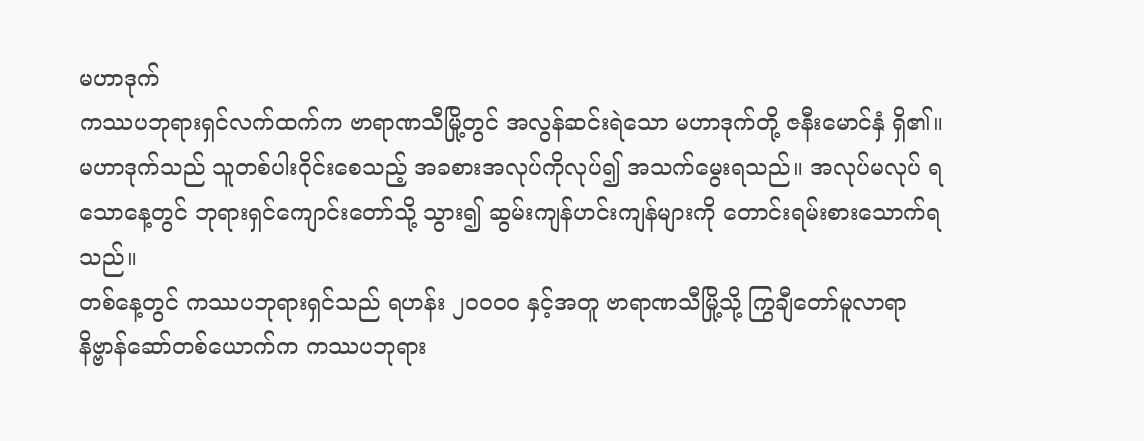မဟာဒုက်
ကဿပဘုရားရှင်လက်ထက်က ဗာရာဏသီမြို့တွင် အလွန်ဆင်းရဲသော မဟာဒုက်တို့ ဇနီးမောင်နှံ ရှိ၏။ မဟာဒုက်သည် သူတစ်ပါးဝိုင်းစေသည့် အခစားအလုပ်ကိုလုပ်၍ အသက်မွေးရသည်။ အလုပ်မလုပ် ရသောနေ့တွင် ဘုရားရှင်ကျောင်းတော်သို့ သွား၍ ဆွမ်းကျန်ဟင်းကျန်များကို တောင်းရမ်းစားသောက်ရသည်။
တစ်နေ့တွင် ကဿပဘုရားရှင်သည် ရဟန်း ၂၀၀၀၀ နှင့်အတူ ဗာရာဏသီမြို့သို့ ကြွချီတော်မူလာရာ နိဗ္ဗာန်ဆော်တစ်ယောက်က ကဿပဘုရား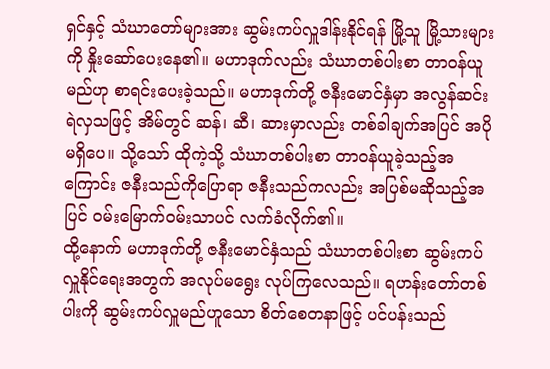ရှင်နှင့် သံဃာတော်များအား ဆွမ်းကပ်လှူဒါန်းနိုင်ရန် မြို့သူ မြို့သားများကို နှိုးဆော်ပေးနေ၏။ မဟာဒုက်လည်း သံဃာတစ်ပါးစာ တာဝန်ယူမည်ဟု စာရင်းပေးခဲ့သည်။ မဟာဒုက်တို့ ဇနီးမောင်နှံမှာ အလွန်ဆင်းရဲလှသဖြင့် အိမ်တွင် ဆန်၊ ဆီ၊ ဆားမှာလည်း တစ်ခါချက်အပြင် အပိုမရှိပေ။ သို့သော် ထိုကဲ့သို့ သံဃာတစ်ပါးစာ တာဝန်ယူခဲ့သည့်အကြောင်း ဇနီးသည်ကိုပြောရာ ဇနီးသည်ကလည်း အပြစ်မဆိုသည့်အပြင် ဝမ်းမြောက်ဝမ်းသာပင် လက်ခံလိုက်၏။
ထို့နောက် မဟာဒုက်တို့ ဇနီးမောင်နှံသည် သံဃာတစ်ပါးစာ ဆွမ်းကပ်လှူနိုင်ရေးအတွက် အလုပ်မရွေး လုပ်ကြလေသည်။ ရဟန်းတော်တစ်ပါးကို ဆွမ်းကပ်လှူမည်ဟူသော စိတ်စေတနာဖြင့် ပင်ပန်းသည်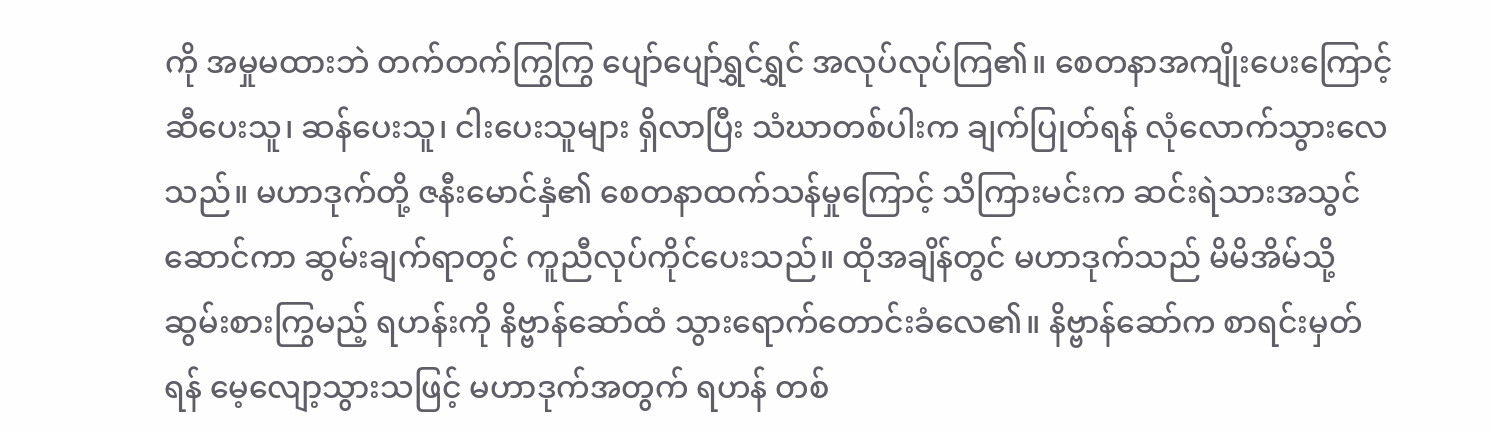ကို အမှုမထားဘဲ တက်တက်ကြွကြွ ပျော်ပျော်ရွှင်ရွှင် အလုပ်လုပ်ကြ၏။ စေတနာအကျိုးပေးကြောင့် ဆီပေးသူ၊ ဆန်ပေးသူ၊ ငါးပေးသူများ ရှိလာပြီး သံဃာတစ်ပါးက ချက်ပြုတ်ရန် လုံလောက်သွားလေသည်။ မဟာဒုက်တို့ ဇနီးမောင်နှံ၏ စေတနာထက်သန်မှုကြောင့် သိကြားမင်းက ဆင်းရဲသားအသွင်ဆောင်ကာ ဆွမ်းချက်ရာတွင် ကူညီလုပ်ကိုင်ပေးသည်။ ထိုအချိန်တွင် မဟာဒုက်သည် မိမိအိမ်သို့ ဆွမ်းစားကြွမည့် ရဟန်းကို နိဗ္ဗာန်ဆော်ထံ သွားရောက်တောင်းခံလေ၏။ နိဗ္ဗာန်ဆော်က စာရင်းမှတ်ရန် မေ့လျော့သွားသဖြင့် မဟာဒုက်အတွက် ရဟန် တစ်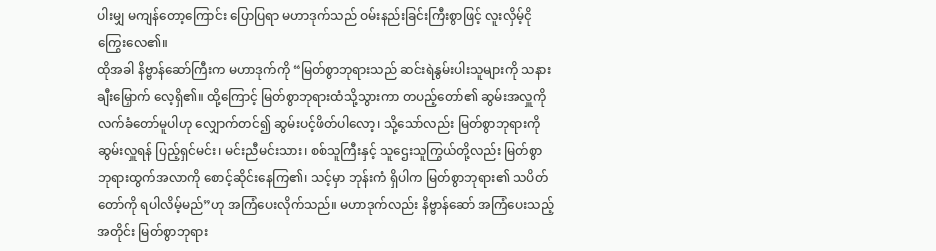ပါးမျှ မကျန်တော့ကြောင်း ပြောပြရာ မဟာဒုက်သည် ဝမ်းနည်းခြင်းကြီးစွာဖြင့် လူးလှိမ့်ငိုကြွေးလေ၏။
ထိုအခါ နိဗ္ဗာန်ဆော်ကြီးက မဟာဒုက်ကို “မြတ်စွာဘုရားသည် ဆင်းရဲနွမ်းပါးသူများကို သနားချီးမြှောက် လေ့ရှိ၏။ ထို့ကြောင့် မြတ်စွာဘုရားထံသို့သွားကာ တပည့်တော်၏ ဆွမ်းအလှူကို လက်ခံတော်မူပါဟု လျှောက်တင်၍ ဆွမ်းပင့်ဖိတ်ပါလော့၊ သို့သော်လည်း မြတ်စွာဘုရားကို ဆွမ်းလှူရန် ပြည့်ရှင်မင်း၊ မင်းညီမင်းသား၊ စစ်သူကြီးနှင့် သူဌေးသူကြွယ်တို့လည်း မြတ်စွာဘုရားထွက်အလာကို စောင့်ဆိုင်းနေကြ၏၊ သင့်မှာ ဘုန်းကံ ရှိပါက မြတ်စွာဘုရား၏ သပိတ်တော်ကို ရပါလိမ့်မည်”ဟု အကြံပေးလိုက်သည်။ မဟာဒုက်လည်း နိဗ္ဗာန်ဆော် အကြံပေးသည့်အတိုင်း မြတ်စွာဘုရား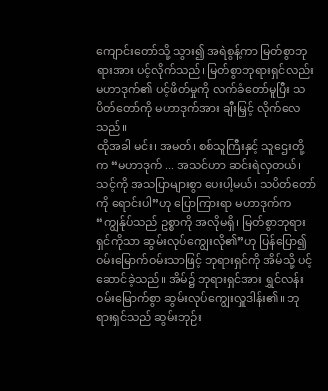ကျောင်းတော်သို့ သွား၍ အရဲစွန့်ကာ မြတ်စွာဘုရားအား ပင့်လိုက်သည်၊ မြတ်စွာဘုရားရှင်လည်း မဟာဒုက်၏ ပင့်ဖိတ်မှုကို လက်ခံတော်မူပြီး သပိတ်တော်ကို မဟာဒုက်အား ချီးမြှင့် လိုက်လေသည်။
ထိုအခါ မင်း၊ အမတ်၊ စစ်သူကြီးနှင့် သူဌေးတို့က “မဟာဒုက် ... အသင်ဟာ ဆင်းရဲလှတယ်၊ သင့်ကို အသပြာများစွာ ပေးပါ့မယ်၊ သပိတ်တော်ကို ရောင်းပါ”ဟု ပြောကြားရာ မဟာဒုက်က “ကျွန်ုပ်သည် ဥစ္စာကို အလိုမရှိ၊ မြတ်စွာဘုရားရှင်ကိုသာ ဆွမ်းလုပ်ကျွေးလို၏”ဟု ပြန်ပြော၍ ဝမ်းမြောက်ဝမ်းသာဖြင့် ဘုရားရှင်ကို အိမ်သို့ ပင့်ဆောင်ခဲ့သည်။ အိမ်၌ ဘုရားရှင်အား ရွှင်လန်းဝမ်းမြောက်စွာ ဆွမ်းလုပ်ကျွေးလှူဒါန်း၏။ ဘုရားရှင်သည် ဆွမ်းဘုဉ်း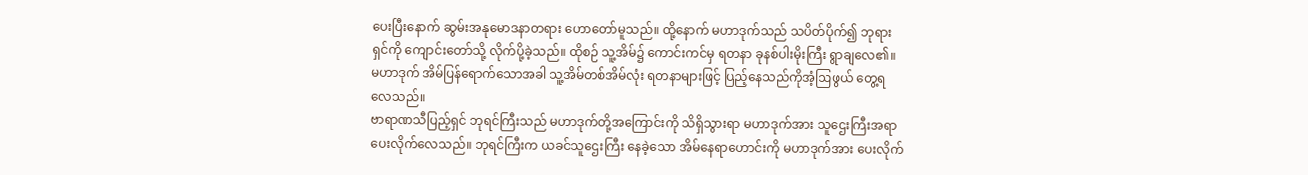ပေးပြီးနောက် ဆွမ်းအနုမောဒနာတရား ဟောတော်မူသည်။ ထို့နောက် မဟာဒုက်သည် သပိတ်ပိုက်၍ ဘုရားရှင်ကို ကျောင်းတော်သို့ လိုက်ပို့ခဲ့သည်။ ထိုစဉ် သူ့အိမ်၌ ကောင်းကင်မှ ရတနာ ခုနစ်ပါးမိုးကြီး ရွာချလေ၏။ မဟာဒုက် အိမ်ပြန်ရောက်သောအခါ သူ့အိမ်တစ်အိမ်လုံး ရတနာများဖြင့် ပြည့်နေသည်ကိုအံ့ဩဖွယ် တွေ့ရလေသည်။
ဗာရာဏသီပြည့်ရှင် ဘုရင်ကြီးသည် မဟာဒုက်တို့အကြောင်းကို သိရှိသွားရာ မဟာဒုက်အား သူဌေးကြီးအရာ ပေးလိုက်လေသည်။ ဘုရင်ကြီးက ယခင်သူဌေးကြီး နေခဲ့သော အိမ်နေရာဟောင်းကို မဟာဒုက်အား ပေးလိုက်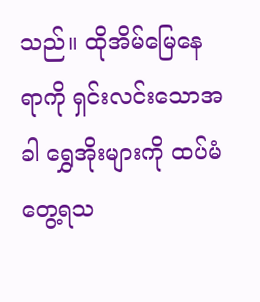သည်။ ထိုအိမ်မြေနေရာကို ရှင်းလင်းသောအခါ ရွှေအိုးများကို ထပ်မံတွေ့ရသ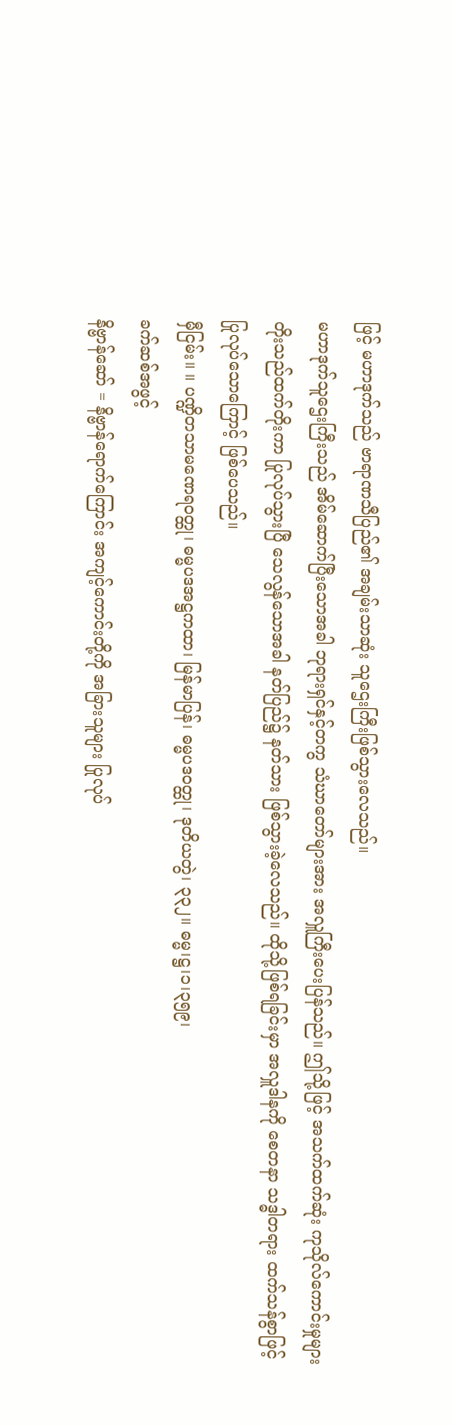ဖြင့် မဟာဒုက်သည် ဗာရာဏသီပြည်၏ အချမ်းသာဆုံး သူဌေးကြီးဖြစ်သွားလေသည်။
မဟာဒုက်သူဌေးကြီးသည် အိမ်ဆောက်ပြီးသောအခါ ဘုရားရှင်နှင့်တကွ သံဃာတော်များအား အလှူကြီးပေးပြန်သည်။ ဤသို့ဖြင့် အသက်ထက်ဆုံး ကုသိုလ်ကောင်းမှုများ တိုးသည်ထက်တိုးကာ ပြုလုပ်သွားပြီ သေလွန်သောအခါ နတ်ပြည်၌ နတ်သား ဖြစ်သွားခဲ့လေသည်။ ထိုသို့ဖြစ်ရခြင်းမှာ အလှူဒါနကို စေတနာ သဒ္ဓါတရား ထက်သန်စွာဖြင့် ပြုလုပ်သောကြောင့် ဖြစ်ပေသည်။
မှီငြမ်း။ ။ ပဏ္ဍိတသာမဏေရဝတ္ထု၊ ဓမ္မပဒအဋ္ဌကထာ၊ မြန်မာပြန်၊ ဓမ္မပဒဝတ္ထု၊ ဒုတိယတွဲ၊ ၃၃၂။ ဓမ္မ၊ဋ္ဌ၊၁၊၃၅၉၊
ခက်ဆစ်အဖွင့်
နိဗ္ဗာန်ဆော် = နိဗ္ဗာန်ရောက်ကြောင်း အကျင့်ကောင်းတို့ကို အခြားသူများ ပြုလုပ်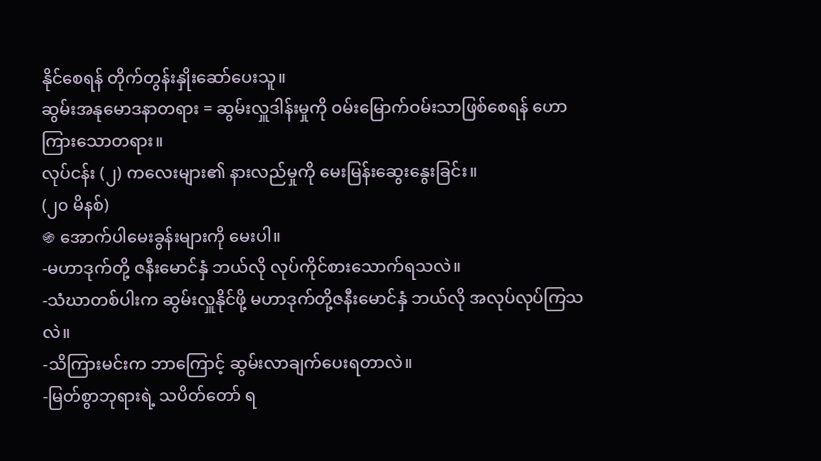နိုင်စေရန် တိုက်တွန်းနှိုးဆော်ပေးသူ။
ဆွမ်းအနုမောဒနာတရား = ဆွမ်းလှူဒါန်းမှုကို ဝမ်းမြောက်ဝမ်းသာဖြစ်စေရန် ဟောကြားသောတရား။
လုပ်ငန်း (၂) ကလေးများ၏ နားလည်မှုကို မေးမြန်းဆွေးနွေးခြင်း။
(၂၀ မိနစ်)
֍ အောက်ပါမေးခွန်းများကို မေးပါ။
-မဟာဒုက်တို့ ဇနီးမောင်နှံ ဘယ်လို လုပ်ကိုင်စားသောက်ရသလဲ။
-သံဃာတစ်ပါးက ဆွမ်းလှူနိုင်ဖို့ မဟာဒုက်တို့ဇနီးမောင်နှံ ဘယ်လို အလုပ်လုပ်ကြသလဲ။
-သိကြားမင်းက ဘာကြောင့် ဆွမ်းလာချက်ပေးရတာလဲ။
-မြတ်စွာဘုရားရဲ့ သပိတ်တော် ရ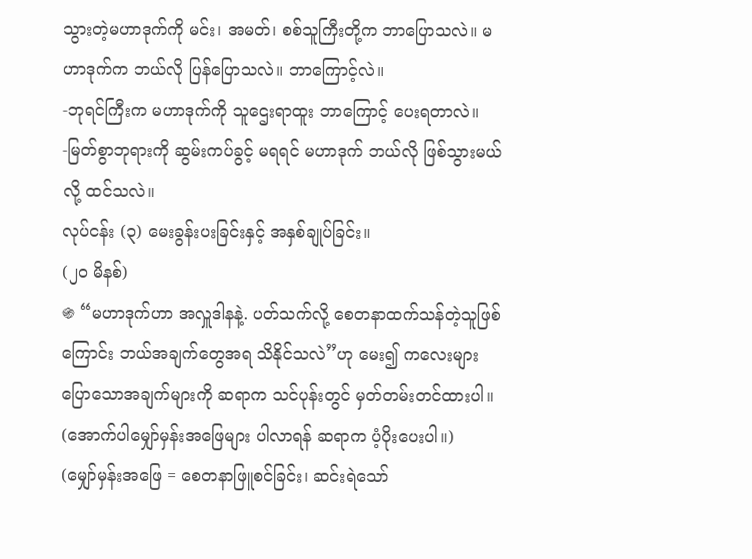သွားတဲ့မဟာဒုက်ကို မင်း၊ အမတ်၊ စစ်သူကြီးတို့က ဘာပြောသလဲ။ မဟာဒုက်က ဘယ်လို ပြန်ပြောသလဲ။ ဘာကြောင့်လဲ။
-ဘုရင်ကြီးက မဟာဒုက်ကို သူဌေးရာထူး ဘာကြောင့် ပေးရတာလဲ။
-မြတ်စွာဘုရားကို ဆွမ်းကပ်ခွင့် မရရင် မဟာဒုက် ဘယ်လို ဖြစ်သွားမယ်လို့ ထင်သလဲ။
လုပ်ငန်း (၃) မေးခွန်းပးခြင်းနှင့် အနှစ်ချုပ်ခြင်း။
(၂၀ မိနစ်)
֍ “မဟာဒုက်ဟာ အလှူဒါနနဲ့. ပတ်သက်လို့ စေတနာထက်သန်တဲ့သူဖြစ်ကြောင်း ဘယ်အချက်တွေအရ သိနိုင်သလဲ”ဟု မေး၍ ကလေးများ ပြောသောအချက်များကို ဆရာက သင်ပုန်းတွင် မှတ်တမ်းတင်ထားပါ။ (အောက်ပါမျှော်မှန်းအဖြေများ ပါလာရန် ဆရာက ပံ့ပိုးပေးပါ။)
(မျှော်မှန်းအဖြေ = စေတနာဖြူစင်ခြင်း၊ ဆင်းရဲသော်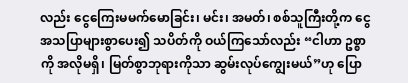လည်း ငွေကြေးမမက်မောခြင်း၊ မင်း၊ အမတ်၊ စစ်သူကြီးတို့က ငွေအသပြာများစွာပေး၍ သပိတ်ကို ဝယ်ကြသော်လည်း “ငါဟာ ဥစ္စာကို အလိုမရှိ၊ မြတ်စွာဘုရားကိုသာ ဆွမ်းလုပ်ကျွေးမယ်”ဟု ပြော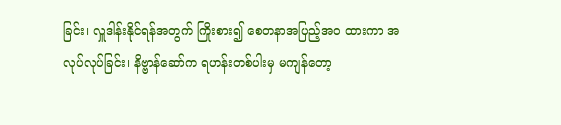ခြင်း၊ လှူဒါန်းနိုင်ရန်အတွက် ကြိုးစား၍ စေတနာအပြည့်အဝ ထားကာ အလုပ်လုပ်ခြင်း၊ နိဗ္ဗာန်ဆော်က ရဟန်းတစ်ပါးမှ မကျန်တော့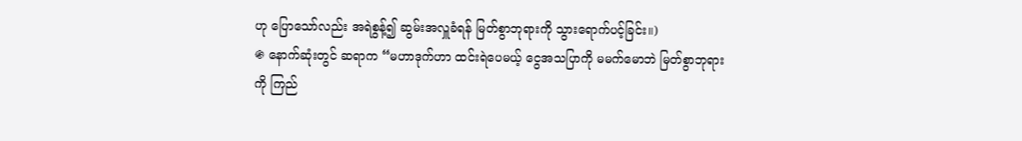ဟု ပြောသော်လည်း အရဲစွန့်၍ ဆွမ်းအလှူခံရန် မြတ်စွာဘုရားကို သွားရောက်ပင့်ခြင်း။)
֍ နောက်ဆုံးတွင် ဆရာက “မဟာဒုက်ဟာ ထင်းရဲပေမယ့် ငွေအသပြာကို မမက်မောဘဲ မြတ်စွာဘုရားကို ကြည်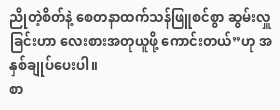ညိုတဲ့စိတ်နဲ့ စေတနာထက်သန်ဖြူစင်စွာ ဆွမ်းလှူခြင်းဟာ လေးစားအတုယူဖို့ ကောင်းတယ်”ဟု အနှစ်ချုပ်ပေးပါ။
စာ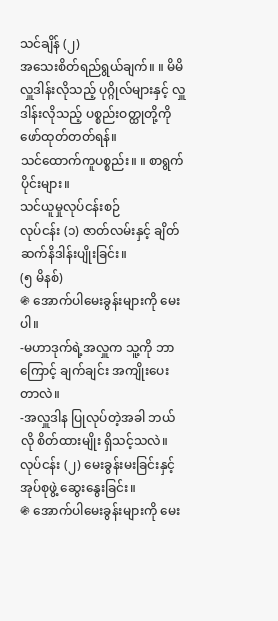သင်ချိန် (၂)
အသေးစိတ်ရည်ရွယ်ချက်။ ။ မိမိလှူဒါန်းလိုသည့် ပုဂ္ဂိုလ်များနှင့် လှူဒါန်းလိုသည့် ပစ္စည်းဝတ္ထုတို့ကို ဖော်ထုတ်တတ်ရန်။
သင်ထောက်ကူပစ္စည်း။ ။ စာရွက်ပိုင်းများ။
သင်ယူမှုလုပ်ငန်းစဉ်
လုပ်ငန်း (၁) ဇာတ်လမ်းနှင့် ချိတ်ဆက်နိဒါန်းပျိုးခြင်း။
(၅ မိနစ်)
֍ အောက်ပါမေးခွန်းများကို မေးပါ။
-မဟာဒုက်ရဲ့အလှူက သူ့ကို ဘာကြောင့် ချက်ချင်း အကျိုးပေးတာလဲ။
-အလှူဒါန ပြုလုပ်တဲ့အခါ ဘယ်လို စိတ်ထားမျိုး ရှိသင့်သလဲ။
လုပ်ငန်း (၂) မေးခွန်းမးခြင်းနှင့် အုပ်စုဖွဲ့ ဆွေးနွေးခြင်း။
֍ အောက်ပါမေးခွန်းများကို မေး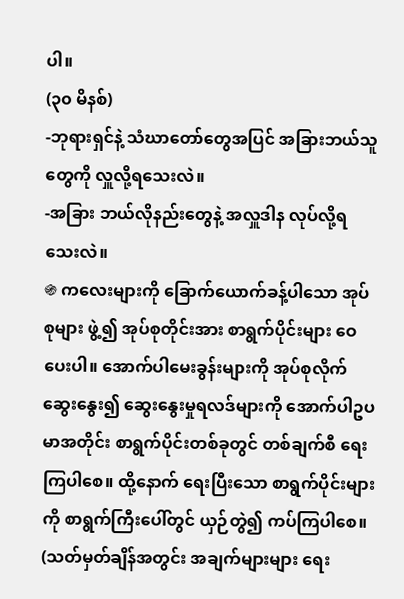ပါ။
(၃၀ မိနစ်)
-ဘုရားရှင်နဲ့ သံဃာတော်တွေအပြင် အခြားဘယ်သူတွေကို လှူလို့ရသေးလဲ။
-အခြား ဘယ်လိုနည်းတွေနဲ့ အလှူဒါန လုပ်လို့ရသေးလဲ။
֍ ကလေးများကို ခြောက်ယောက်ခန့်ပါသော အုပ်စုများ ဖွဲ့၍ အုပ်စုတိုင်းအား စာရွက်ပိုင်းများ ဝေပေးပါ။ အောက်ပါမေးခွန်းများကို အုပ်စုလိုက် ဆွေးနွေး၍ ဆွေးနွေးမှုရလဒ်များကို အောက်ပါဥပမာအတိုင်း စာရွက်ပိုင်းတစ်ခုတွင် တစ်ချက်စီ ရေးကြပါစေ။ ထို့နောက် ရေးပြီးသော စာရွက်ပိုင်းများကို စာရွက်ကြီးပေါ်တွင် ယှဉ်တွဲ၍ ကပ်ကြပါစေ။
(သတ်မှတ်ချိန်အတွင်း အချက်များများ ရေး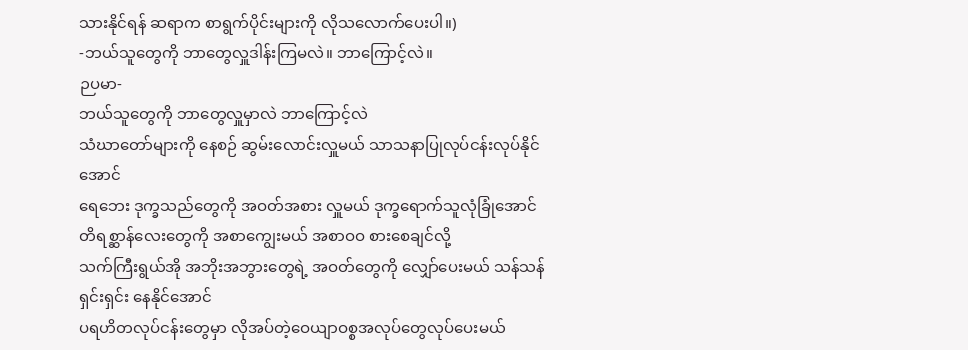သားနိုင်ရန် ဆရာက စာရွက်ပိုင်းများကို လိုသလောက်ပေးပါ။)
-ဘယ်သူတွေကို ဘာတွေလှူဒါန်းကြမလဲ။ ဘာကြောင့်လဲ။
ဉပမာ-
ဘယ်သူတွေကို ဘာတွေလှူမှာလဲ ဘာကြောင့်လဲ
သံဃာတော်များကို နေစဉ် ဆွမ်းလောင်းလှူမယ် သာသနာပြုလုပ်ငန်းလုပ်နိုင်အောင်
ရေဘေး ဒုက္ခသည်တွေကို အဝတ်အစား လှူမယ် ဒုက္ခရောက်သူလုံခြုံအောင်
တိရစ္ဆာန်လေးတွေကို အစာကျွေးမယ် အစာဝဝ စားစေချင်လို့
သက်ကြီးရွယ်အို အဘိုးအဘွားတွေရဲ့ အဝတ်တွေကို လျှော်ပေးမယ် သန်သန်ရှင်းရှင်း နေနိုင်အောင်
ပရဟိတလုပ်ငန်းတွေမှာ လိုအပ်တဲ့ဝေယျာဝစ္စအလုပ်တွေလုပ်ပေးမယ်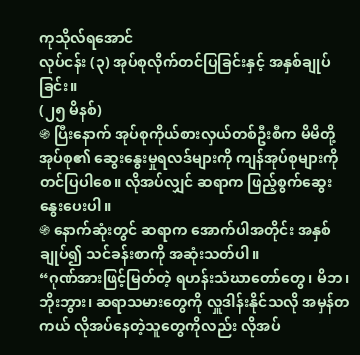ကုသိုလ်ရအောင်
လုပ်ငန်း (၃) အုပ်စုလိုက်တင်ပြခြင်းနှင့် အနှစ်ချုပ်ခြင်း။
(၂၅ မိနစ်)
֍ ပြီးနောက် အုပ်စုကိုယ်စားလှယ်တစ်ဦးစီက မိမိတို့အုပ်စု၏ ဆွေးနွေးမှုရလဒ်များကို ကျန်အုပ်စုများကို တင်ပြပါစေ။ လိုအပ်လျှင် ဆရာက ဖြည့်စွက်ဆွေးနွေးပေးပါ။
֍ နောက်ဆုံးတွင် ဆရာက အောက်ပါအတိုင်း အနှစ်ချုပ်၍ သင်ခန်းစာကို အဆုံးသတ်ပါ။
“ဂုဏ်အားဖြင့်မြတ်တဲ့ ရဟန်းသံဃာတော်တွေ၊ မိဘ၊ ဘိုးဘွား၊ ဆရာသမားတွေကို လှူဒါန်းနိုင်သလို အမှန်တကယ် လိုအပ်နေတဲ့သူတွေကိုလည်း လိုအပ်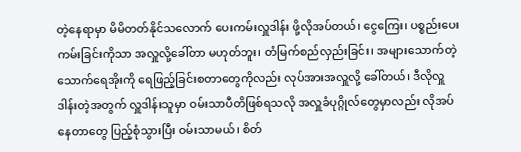တဲ့နေရာမှာ မိမိတတ်နိုင်သလောက် ပေးကမ်းလှူဒါန်း ဖို့လိုအပ်တယ်၊ ငွေကြေး၊ ပစ္စည်းပေးကမ်းခြင်းကိုသာ အလှူလို့ခေါ်တာ မဟုတ်ဘူး၊ တံမြက်စည်လှည်းခြင်း၊ အများသောက်တဲ့ သောက်ရေအိုးကို ရေဖြည့်ခြင်းစတာတွေကိုလည်း လုပ်အားအလှူလို့ ခေါ်တယ်၊ ဒီလိုလှူဒါန်းတဲ့အတွက် လှူဒါန်းသူမှာ ဝမ်းသာပီတိဖြစ်ရသလို အလှူခံပုဂ္ဂိုလ်တွေမှာလည်း လိုအပ်နေတာတွေ ပြည့်စုံသွားပြီး ဝမ်းသာမယ်၊ စိတ်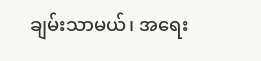ချမ်းသာမယ်၊ အရေး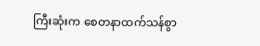ကြီးဆုံးက စေတနာထက်သန်စွာ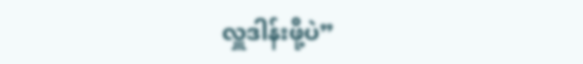လှူဒါန်းဖို့ပဲ”